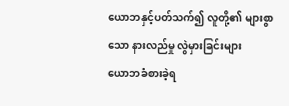ယောဘနှင့်ပတ်သက်၍ လူတို့၏ များစွာသော နားလည်မှု လွဲမှားခြင်းများ
ယောဘခံစားခဲ့ရ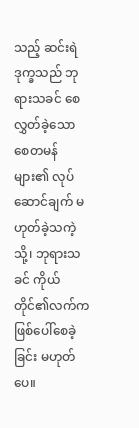သည့် ဆင်းရဲဒုက္ခသည် ဘုရားသခင် စေလွှတ်ခဲ့သော စေတမန်များ၏ လုပ်ဆောင်ချက် မဟုတ်ခဲ့သကဲ့သို့၊ ဘုရားသခင် ကိုယ်တိုင်၏လက်က ဖြစ်ပေါ်စေခဲ့ခြင်း မဟုတ်ပေ။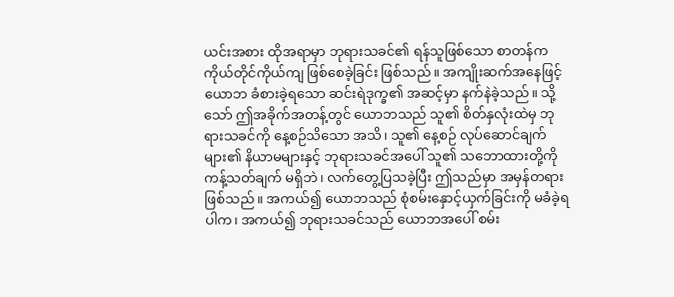ယင်းအစား ထိုအရာမှာ ဘုရားသခင်၏ ရန်သူဖြစ်သော စာတန်က ကိုယ်တိုင်ကိုယ်ကျ ဖြစ်စေခဲ့ခြင်း ဖြစ်သည်။ အကျိုးဆက်အနေဖြင့် ယောဘ ခံစားခဲ့ရသော ဆင်းရဲဒုက္ခ၏ အဆင့်မှာ နက်နဲခဲ့သည်။ သို့သော် ဤအခိုက်အတန့်တွင် ယောဘသည် သူ၏ စိတ်နှလုံးထဲမှ ဘုရားသခင်ကို နေ့စဉ်သိသော အသိ၊ သူ၏ နေ့စဉ် လုပ်ဆောင်ချက်များ၏ နိယာမများနှင့် ဘုရားသခင်အပေါ် သူ၏ သဘောထားတို့ကို ကန့်သတ်ချက် မရှိဘဲ၊ လက်တွေ့ပြသခဲ့ပြီး ဤသည်မှာ အမှန်တရား ဖြစ်သည်။ အကယ်၍ ယောဘသည် စုံစမ်းနှောင့်ယှက်ခြင်းကို မခံခဲ့ရပါက၊ အကယ်၍ ဘုရားသခင်သည် ယောဘအပေါ် စမ်း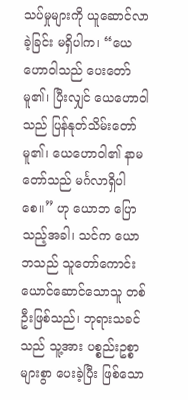သပ်မှုများကို ယူဆောင်လာခဲ့ခြင်း မရှိပါက၊ “ယေဟောဝါသည် ပေးတော်မူ၏၊ ပြီးလျှင် ယေဟောဝါသည် ပြန်နုတ်သိမ်းတော်မူ၏၊ ယေဟောဝါ၏ နာမတော်သည် မင်္ဂလာရှိပါစေ။” ဟု ယောဘ ပြောသည့်အခါ၊ သင်က ယောဘသည် သူတော်ကောင်း ယောင်ဆောင်သောသူ တစ်ဦးဖြစ်သည်၊ ဘုရားသခင်သည် သူ့အား ပစ္စည်းဥစ္စာများစွာ ပေးခဲ့ပြီး ဖြစ်သော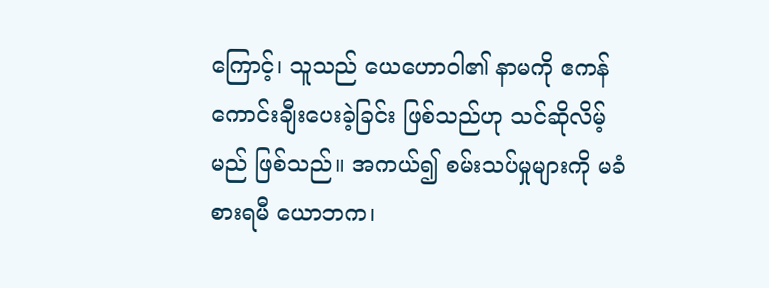ကြောင့်၊ သူသည် ယေဟောဝါ၏ နာမကို ဧကန် ကောင်းချီးပေးခဲ့ခြင်း ဖြစ်သည်ဟု သင်ဆိုလိမ့်မည် ဖြစ်သည်။ အကယ်၍ စမ်းသပ်မှုများကို မခံစားရမီ ယောဘက၊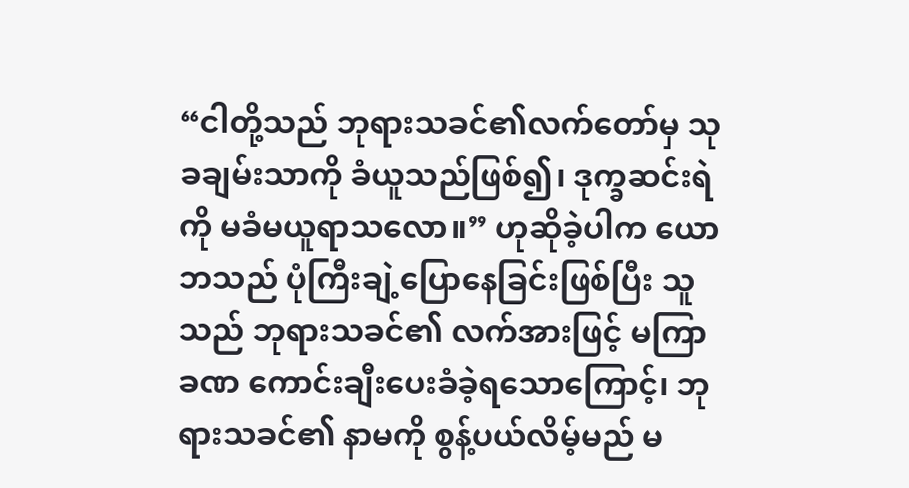“ငါတို့သည် ဘုရားသခင်၏လက်တော်မှ သုခချမ်းသာကို ခံယူသည်ဖြစ်၍၊ ဒုက္ခဆင်းရဲကို မခံမယူရာသလော။” ဟုဆိုခဲ့ပါက ယောဘသည် ပုံကြီးချဲ့ပြောနေခြင်းဖြစ်ပြီး သူသည် ဘုရားသခင်၏ လက်အားဖြင့် မကြာခဏ ကောင်းချီးပေးခံခဲ့ရသောကြောင့်၊ ဘုရားသခင်၏ နာမကို စွန့်ပယ်လိမ့်မည် မ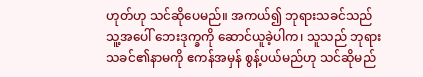ဟုတ်ဟု သင်ဆိုပေမည်။ အကယ်၍ ဘုရားသခင်သည် သူ့အပေါ် ဘေးဒုက္ခကို ဆောင်ယူခဲ့ပါက၊ သူသည် ဘုရားသခင်၏နာမကို ဧကန်အမှန် စွန့်ပယ်မည်ဟု သင်ဆိုမည်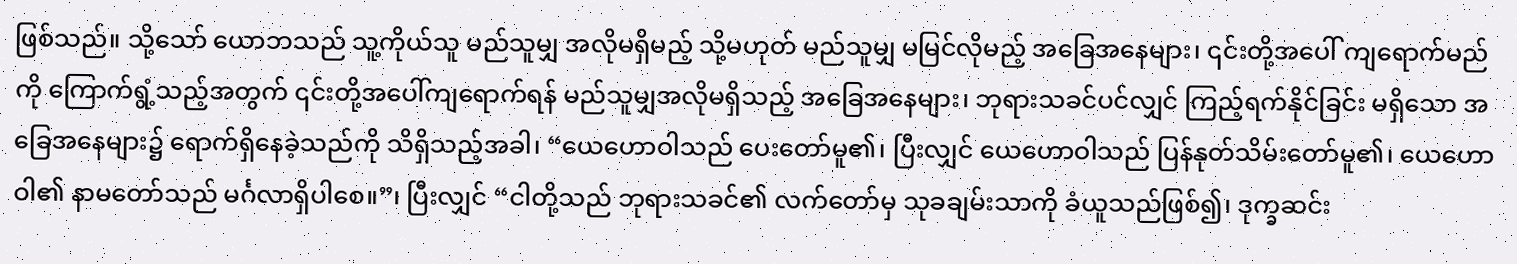ဖြစ်သည်။ သို့သော် ယောဘသည် သူ့ကိုယ်သူ မည်သူမျှ အလိုမရှိမည့် သို့မဟုတ် မည်သူမျှ မမြင်လိုမည့် အခြေအနေများ၊ ၎င်းတို့အပေါ် ကျရောက်မည်ကို ကြောက်ရွံ့သည့်အတွက် ၎င်းတို့အပေါ်ကျရောက်ရန် မည်သူမျှအလိုမရှိသည့် အခြေအနေများ၊ ဘုရားသခင်ပင်လျှင် ကြည့်ရက်နိုင်ခြင်း မရှိသော အခြေအနေများ၌ ရောက်ရှိနေခဲ့သည်ကို သိရှိသည့်အခါ၊ “ယေဟောဝါသည် ပေးတော်မူ၏၊ ပြီးလျှင် ယေဟောဝါသည် ပြန်နုတ်သိမ်းတော်မူ၏၊ ယေဟောဝါ၏ နာမတော်သည် မင်္ဂလာရှိပါစေ။”၊ ပြီးလျှင် “ငါတို့သည် ဘုရားသခင်၏ လက်တော်မှ သုခချမ်းသာကို ခံယူသည်ဖြစ်၍၊ ဒုက္ခဆင်း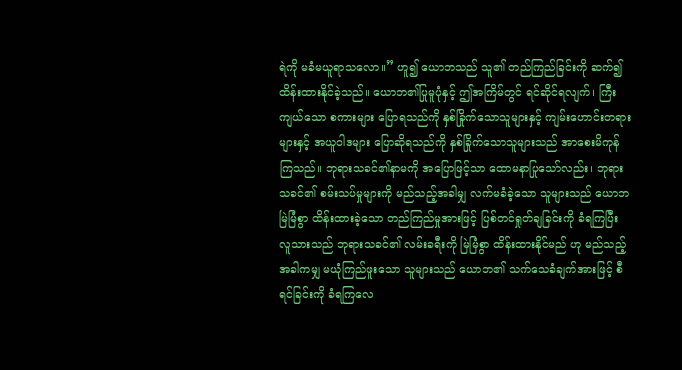ရဲကို မခံမယူရာသလော။” ဟူ၍ ယောဘသည် သူ၏ တည်ကြည်ခြင်းကို ဆက်၍ ထိန်းထားနိုင်ခဲ့သည်။ ယောဘ၏ပြုမူပုံနှင့် ဤအကြိမ်တွင် ရင်ဆိုင်ရလျက်၊ ကြီးကျယ်သော စကားများ ပြောရသည်ကို နှစ်ခြိုက်သောသူများနှင့် ကျမ်းဟောင်းတရားများနှင့် အယူဝါဒများ ပြောဆိုရသည်ကို နှစ်ခြိုက်သောသူများသည် အာစေးမိကုန်ကြသည်။ ဘုရားသခင်၏နာမကို အပြောဖြင့်သာ ထောမနာပြုသော်လည်း၊ ဘုရားသခင်၏ စမ်းသပ်မှုများကို မည်သည့်အခါမျှ လက်မခံခဲ့သော သူများသည် ယောဘ မြဲမြံစွာ ထိန်းထားခဲ့သော တည်ကြည်မှုအားဖြင့် ပြစ်တင်ရှုတ်ချခြင်းကို ခံရကြပြီး လူသားသည် ဘုရားသခင်၏ လမ်းခရီးကို မြဲမြံစွာ ထိန်းထားနိုင်မည် ဟု မည်သည့်အခါကမျှ မယုံကြည်ဖူးသော သူများသည် ယောဘ၏ သက်သေခံချက်အားဖြင့် စီရင်ခြင်းကို ခံရကြလေ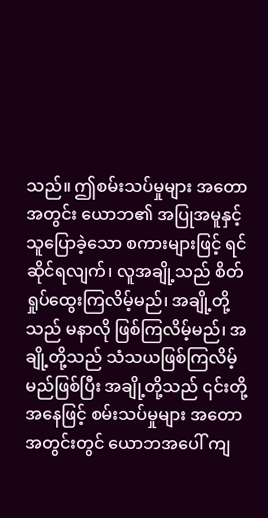သည်။ ဤစမ်းသပ်မှုများ အတောအတွင်း ယောဘ၏ အပြုအမူနှင့် သူပြောခဲ့သော စကားများဖြင့် ရင်ဆိုင်ရလျက်၊ လူအချို့သည် စိတ်ရှုပ်ထွေးကြလိမ့်မည်၊ အချို့တို့သည် မနာလို ဖြစ်ကြလိမ့်မည်၊ အချို့တို့သည် သံသယဖြစ်ကြလိမ့်မည်ဖြစ်ပြီး အချို့တို့သည် ၎င်းတို့အနေဖြင့် စမ်းသပ်မှုများ အတောအတွင်းတွင် ယောဘအပေါ် ကျ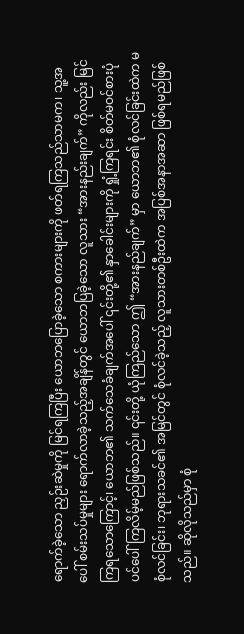ရောက်ခဲ့သော ညှဉ်းဆဲမှုကို မြင်ရကြပြီး ယောဘပြောခဲ့သော စကားများကို ဖတ်ရကြသည်သာမက၊ သူ့အပေါ် စမ်းသပ်မှုများ ရောက်လာခဲ့သည့်အချိန်တွင် ယောဘပြခဲ့သော လူသား “အားနည်းချက်” ကိုလည်း မြင်ကြရသောကြောင့်၊ ယောဘ၏ သက်သေခံချက်အပေါ် ၎င်းတို့၏ နှာခေါင်းများကို ရှုံ့ကြရင်း စိတ်မဝင်စားပုံပင်ပေါ်ကြလိမ့်မည်ဖြစ်သည်။ ၎င်းတို့ ယုံကြည်သော ဤ “အားနည်ချက်” မှာ ယောဘ၏ စုံလင်ခြင်းထဲက မစုံလင်ခြင်း၊ ဘုရားသခင်၏ အမြင်တွင် စုံလင်ခဲ့သည့် လူသားတစ်ဦးထဲက အပြစ်အနာအဆာ ဖြစ်ရမည်ဖြစ်သည်။ ဆိုလိုသည်မှာ စုံ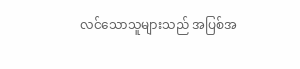လင်သောသူများသည် အပြစ်အ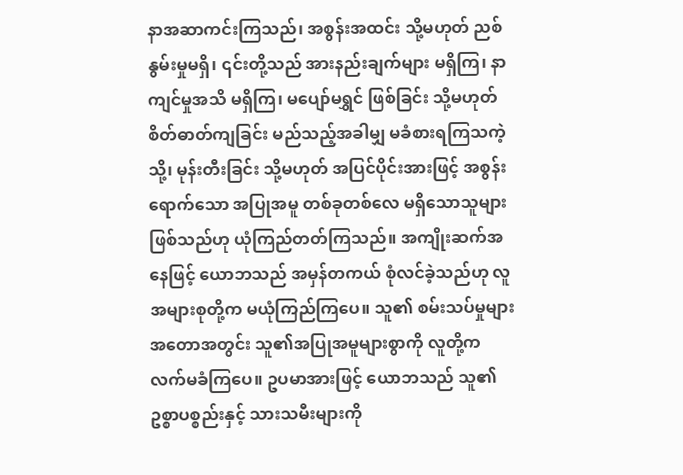နာအဆာကင်းကြသည်၊ အစွန်းအထင်း သို့မဟုတ် ညစ်နွမ်းမှုမရှိ၊ ၎င်းတို့သည် အားနည်းချက်များ မရှိကြ၊ နာကျင်မှုအသိ မရှိကြ၊ မပျော်မရွှင် ဖြစ်ခြင်း သို့မဟုတ် စိတ်ဓာတ်ကျခြင်း မည်သည့်အခါမျှ မခံစားရကြသကဲ့သို့၊ မုန်းတီးခြင်း သို့မဟုတ် အပြင်ပိုင်းအားဖြင့် အစွန်းရောက်သော အပြုအမူ တစ်ခုတစ်လေ မရှိသောသူများ ဖြစ်သည်ဟု ယုံကြည်တတ်ကြသည်။ အကျိုးဆက်အနေဖြင့် ယောဘသည် အမှန်တကယ် စုံလင်ခဲ့သည်ဟု လူအများစုတို့က မယုံကြည်ကြပေ။ သူ၏ စမ်းသပ်မှုများ အတောအတွင်း သူ၏အပြုအမူများစွာကို လူတို့က လက်မခံကြပေ။ ဥပမာအားဖြင့် ယောဘသည် သူ၏ ဥစ္စာပစ္စည်းနှင့် သားသမီးများကို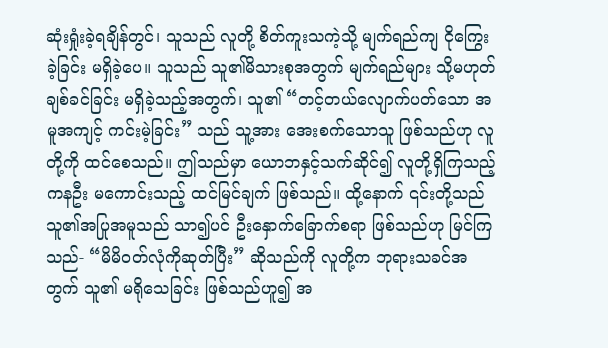ဆုံးရှုံးခဲ့ရချိန်တွင်၊ သူသည် လူတို့ စိတ်ကူးသကဲ့သို့ မျက်ရည်ကျ ငိုကြွေးခဲ့ခြင်း မရှိခဲ့ပေ။ သူသည် သူ၏မိသားစုအတွက် မျက်ရည်များ သို့မဟုတ် ချစ်ခင်ခြင်း မရှိခဲ့သည့်အတွက်၊ သူ၏ “တင့်တယ်လျောက်ပတ်သော အမူအကျင့် ကင်းမဲ့ခြင်း” သည် သူ့အား အေးစက်သောသူ ဖြစ်သည်ဟု လူတို့ကို ထင်စေသည်။ ဤသည်မှာ ယောဘနှင့်သက်ဆိုင်၍ လူတို့ရှိကြသည့် ကနဦး မကောင်းသည့် ထင်မြင်ချက် ဖြစ်သည်။ ထို့နောက် ၎င်းတို့သည် သူ၏အပြုအမူသည် သာ၍ပင် ဦးနှောက်ခြောက်စရာ ဖြစ်သည်ဟု မြင်ကြသည်- “မိမိဝတ်လုံကိုဆုတ်ပြီး” ဆိုသည်ကို လူတို့က ဘုရားသခင်အတွက် သူ၏ မရိုသေခြင်း ဖြစ်သည်ဟူ၍ အ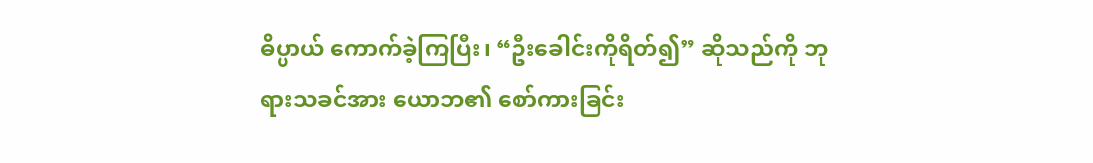ဓိပ္ပာယ် ကောက်ခဲ့ကြပြီး၊ “ဦးခေါင်းကိုရိတ်၍” ဆိုသည်ကို ဘုရားသခင်အား ယောဘ၏ စော်ကားခြင်း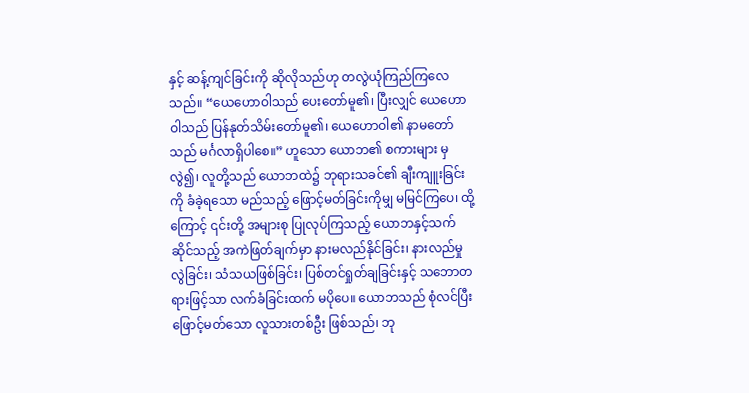နှင့် ဆန့်ကျင်ခြင်းကို ဆိုလိုသည်ဟု တလွဲယုံကြည်ကြလေသည်။ “ယေဟောဝါသည် ပေးတော်မူ၏၊ ပြီးလျှင် ယေဟောဝါသည် ပြန်နုတ်သိမ်းတော်မူ၏၊ ယေဟောဝါ၏ နာမတော်သည် မင်္ဂလာရှိပါစေ။” ဟူသော ယောဘ၏ စကားများ မှလွဲ၍၊ လူတို့သည် ယောဘထဲ၌ ဘုရားသခင်၏ ချီးကျူးခြင်းကို ခံခဲ့ရသော မည်သည့် ဖြောင့်မတ်ခြင်းကိုမျှ မမြင်ကြပေ၊ ထို့ကြောင့် ၎င်းတို့ အများစု ပြုလုပ်ကြသည့် ယောဘနှင့်သက်ဆိုင်သည့် အကဲဖြတ်ချက်မှာ နားမလည်နိုင်ခြင်း၊ နားလည်မှုလွဲခြင်း၊ သံသယဖြစ်ခြင်း၊ ပြစ်တင်ရှုတ်ချခြင်းနှင့် သဘောတရားဖြင့်သာ လက်ခံခြင်းထက် မပိုပေ။ ယောဘသည် စုံလင်ပြီး ဖြောင့်မတ်သော လူသားတစ်ဦး ဖြစ်သည်၊ ဘု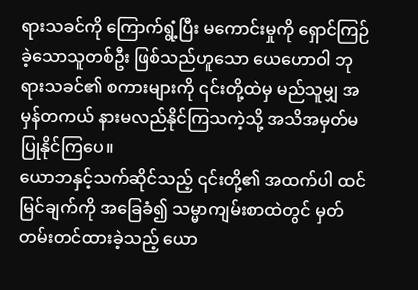ရားသခင်ကို ကြောက်ရွံ့ပြီး မကောင်းမှုကို ရှောင်ကြဉ်ခဲ့သောသူတစ်ဦး ဖြစ်သည်ဟူသော ယေဟောဝါ ဘုရားသခင်၏ စကားများကို ၎င်းတို့ထဲမှ မည်သူမျှ အမှန်တကယ် နားမလည်နိုင်ကြသကဲ့သို့ အသိအမှတ်မပြုနိုင်ကြပေ။
ယောဘနှင့်သက်ဆိုင်သည့် ၎င်းတို့၏ အထက်ပါ ထင်မြင်ချက်ကို အခြေခံ၍ သမ္မာကျမ်းစာထဲတွင် မှတ်တမ်းတင်ထားခဲ့သည့် ယော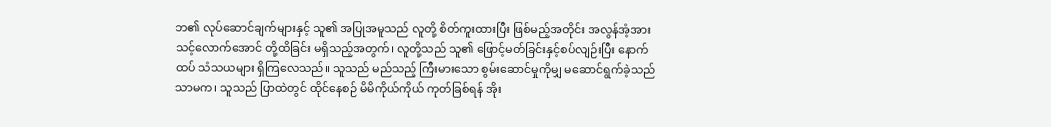ဘ၏ လုပ်ဆောင်ချက်များနှင့် သူ၏ အပြုအမူသည် လူတို့ စိတ်ကူးထားပြီး ဖြစ်မည့်အတိုင်း အလွန်အံ့အားသင့်လောက်အောင် တို့ထိခြင်း မရှိသည့်အတွက်၊ လူတို့သည် သူ၏ ဖြောင့်မတ်ခြင်းနှင့်စပ်လျဉ်းပြီး နောက်ထပ် သံသယများ ရှိကြလေသည်။ သူသည် မည်သည့် ကြီးမားသော စွမ်းဆောင်မှုကိုမျှ မဆောင်ရွက်ခဲ့သည်သာမက၊ သူသည် ပြာထဲတွင် ထိုင်နေစဉ် မိမိကိုယ်ကိုယ် ကုတ်ခြစ်ရန် အိုး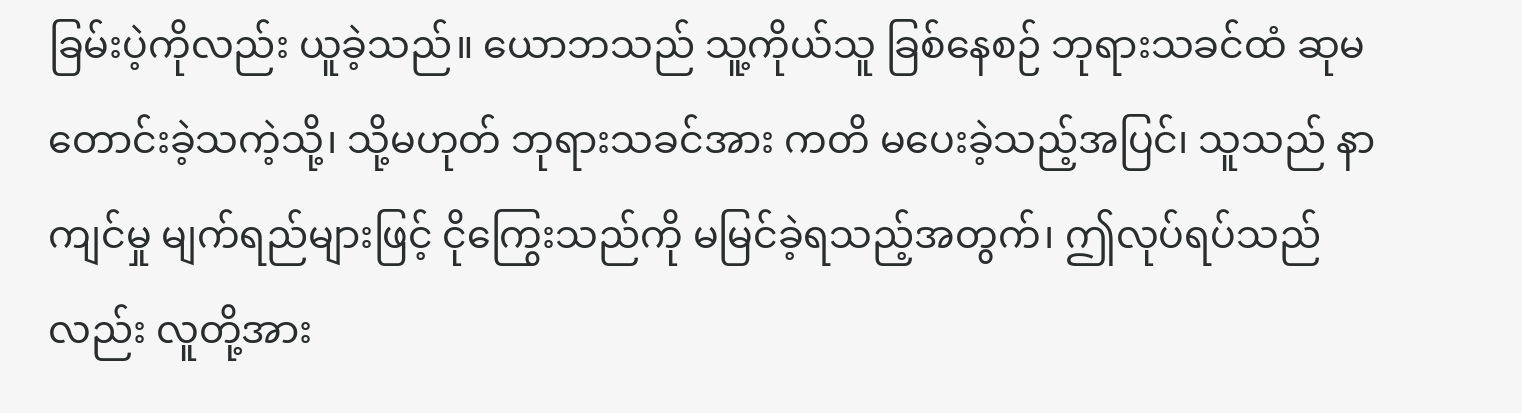ခြမ်းပဲ့ကိုလည်း ယူခဲ့သည်။ ယောဘသည် သူ့ကိုယ်သူ ခြစ်နေစဉ် ဘုရားသခင်ထံ ဆုမတောင်းခဲ့သကဲ့သို့၊ သို့မဟုတ် ဘုရားသခင်အား ကတိ မပေးခဲ့သည့်အပြင်၊ သူသည် နာကျင်မှု မျက်ရည်များဖြင့် ငိုကြွေးသည်ကို မမြင်ခဲ့ရသည့်အတွက်၊ ဤလုပ်ရပ်သည်လည်း လူတို့အား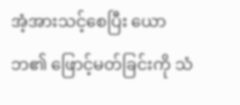အံ့အားသင့်စေပြီး ယောဘ၏ ဖြောင့်မတ်ခြင်းကို သံ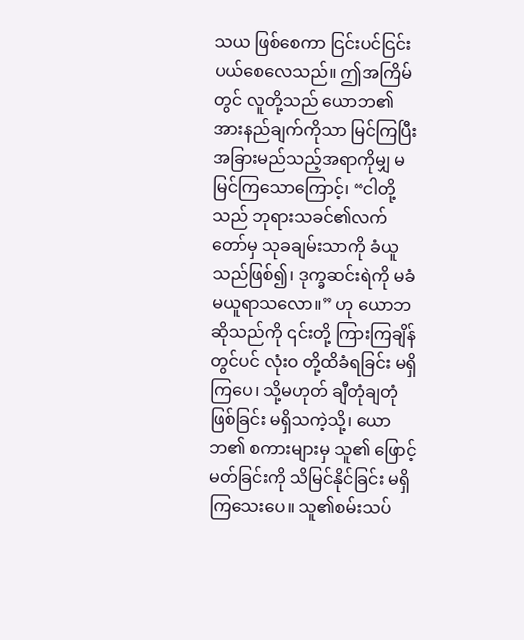သယ ဖြစ်စေကာ ငြင်းပင်ငြင်းပယ်စေလေသည်။ ဤအကြိမ်တွင် လူတို့သည် ယောဘ၏ အားနည်ချက်ကိုသာ မြင်ကြပြီး အခြားမည်သည့်အရာကိုမျှ မမြင်ကြသောကြောင့်၊ “ငါတို့သည် ဘုရားသခင်၏လက်တော်မှ သုခချမ်းသာကို ခံယူသည်ဖြစ်၍၊ ဒုက္ခဆင်းရဲကို မခံမယူရာသလော။” ဟု ယောဘ ဆိုသည်ကို ၎င်းတို့ ကြားကြချိန်တွင်ပင် လုံးဝ တို့ထိခံရခြင်း မရှိကြပေ၊ သို့မဟုတ် ချီတုံချတုံ ဖြစ်ခြင်း မရှိသကဲ့သို့၊ ယောဘ၏ စကားများမှ သူ၏ ဖြောင့်မတ်ခြင်းကို သိမြင်နိုင်ခြင်း မရှိကြသေးပေ။ သူ၏စမ်းသပ်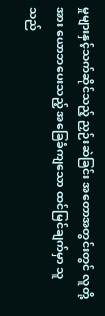မှုများနှင့်သက်ဆိုင်သည့် ညှဉ်းဆဲခြင်း အတောအတွင်းတွင် လူတို့အား ယောဘပေးသည့် အခြေခံကျသော ထင်မြင်ချက်မှာ သူသည်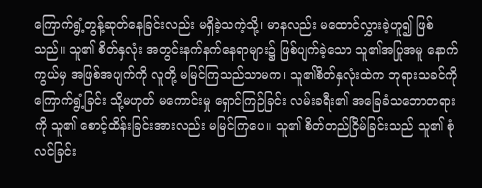ကြောက်ရွံ့တွန့်ဆုတ်နေခြင်းလည်း မရှိခဲ့သကဲ့သို့၊ မာနလည်း မထောင်လွှားခဲ့ဟူ၍ ဖြစ်သည်။ သူ၏ စိတ်နှလုံး အတွင်းနက်နက်နေရာများ၌ ဖြစ်ပျက်ခဲ့သော သူ၏အပြုအမူ နောက်ကွယ်မှ အဖြစ်အပျက်ကို လူတို့ မမြင်ကြသည်သာမက၊ သူ၏စိတ်နှလုံးထဲက ဘုရားသခင်ကို ကြောက်ရွံ့ခြင်း သို့မဟုတ် မကောင်းမှု ရှောင်ကြဉ်ခြင်း လမ်းခရီး၏ အခြေခံသဘောတရားကို သူ၏ စောင့်ထိန်းခြင်းအားလည်း မမြင်ကြပေ။ သူ၏ စိတ်တည်ငြိမ်ခြင်းသည် သူ၏ စုံလင်ခြင်း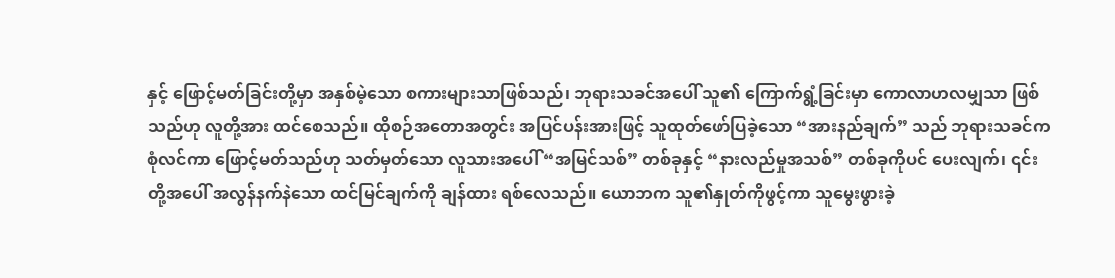နှင့် ဖြောင့်မတ်ခြင်းတို့မှာ အနှစ်မဲ့သော စကားများသာဖြစ်သည်၊ ဘုရားသခင်အပေါ် သူ၏ ကြောက်ရွံ့ခြင်းမှာ ကောလာဟလမျှသာ ဖြစ်သည်ဟု လူတို့အား ထင်စေသည်။ ထိုစဉ်အတောအတွင်း အပြင်ပန်းအားဖြင့် သူထုတ်ဖော်ပြခဲ့သော “အားနည်ချက်” သည် ဘုရားသခင်က စုံလင်ကာ ဖြောင့်မတ်သည်ဟု သတ်မှတ်သော လူသားအပေါ် “အမြင်သစ်” တစ်ခုနှင့် “နားလည်မှုအသစ်” တစ်ခုကိုပင် ပေးလျက်၊ ၎င်းတို့အပေါ် အလွန်နက်နဲသော ထင်မြင်ချက်ကို ချန်ထား ရစ်လေသည်။ ယောဘက သူ၏နှုတ်ကိုဖွင့်ကာ သူမွေးဖွားခဲ့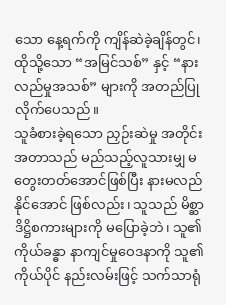သော နေ့ရက်ကို ကျိန်ဆဲခဲ့ချိန်တွင်၊ ထိုသို့သော “အမြင်သစ်” နှင့် “နားလည်မှုအသစ်” များကို အတည်ပြုလိုက်ပေသည်။
သူခံစားခဲ့ရသော ညှဉ်းဆဲမှု အတိုင်းအတာသည် မည်သည့်လူသားမျှ မတွေးတတ်အောင်ဖြစ်ပြီး နားမလည်နိုင်အောင် ဖြစ်လည်း၊ သူသည် မိစ္ဆာဒိဋ္ဌိစကားများကို မပြောခဲ့ဘဲ၊ သူ၏ ကိုယ်ခန္ဓာ နာကျင်မှုဝေဒနာကို သူ၏ ကိုယ်ပိုင် နည်းလမ်းဖြင့် သက်သာရုံ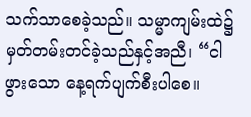သက်သာစေခဲ့သည်။ သမ္မာကျမ်းထဲ၌ မှတ်တမ်းတင်ခဲ့သည်နှင့်အညီ၊ “ငါဖွားသော နေ့ရက်ပျက်စီးပါစေ။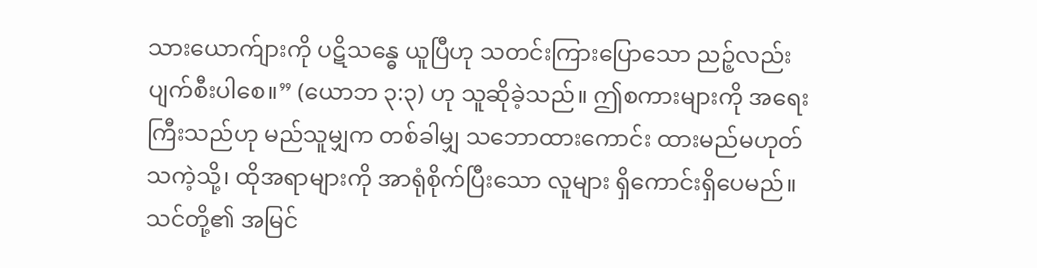သားယောက်ျားကို ပဋိသန္ဓေ ယူပြီဟု သတင်းကြားပြောသော ညဉ့်လည်း ပျက်စီးပါစေ။” (ယောဘ ၃:၃) ဟု သူဆိုခဲ့သည်။ ဤစကားများကို အရေးကြီးသည်ဟု မည်သူမျှက တစ်ခါမျှ သဘောထားကောင်း ထားမည်မဟုတ်သကဲ့သို့၊ ထိုအရာများကို အာရုံစိုက်ပြီးသော လူများ ရှိကောင်းရှိပေမည်။ သင်တို့၏ အမြင်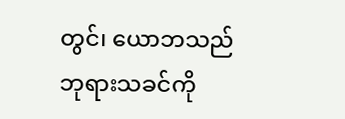တွင်၊ ယောဘသည် ဘုရားသခင်ကို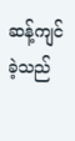ဆန့်ကျင် ခဲ့သည်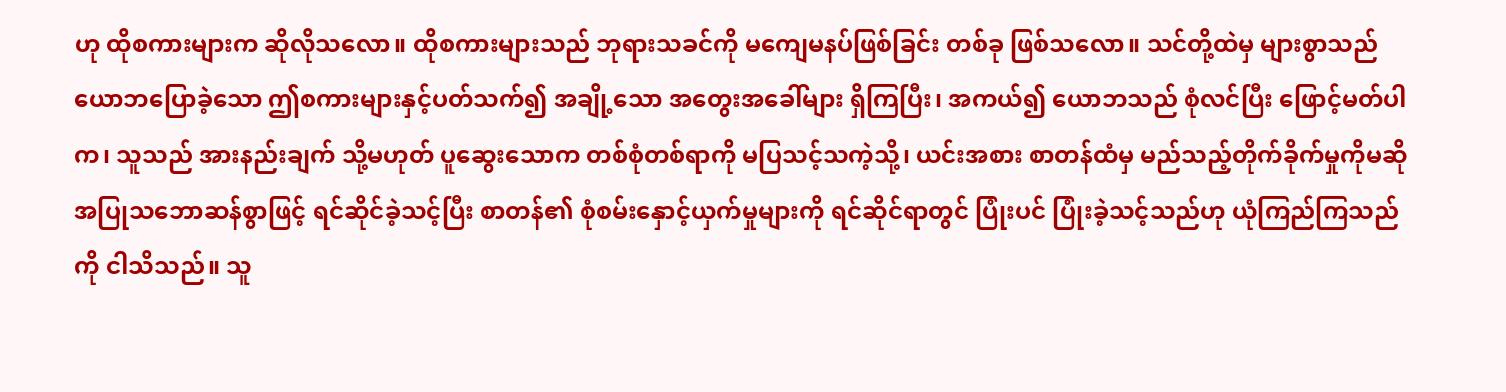ဟု ထိုစကားများက ဆိုလိုသလော။ ထိုစကားများသည် ဘုရားသခင်ကို မကျေမနပ်ဖြစ်ခြင်း တစ်ခု ဖြစ်သလော။ သင်တို့ထဲမှ များစွာသည် ယောဘပြောခဲ့သော ဤစကားများနှင့်ပတ်သက်၍ အချို့သော အတွေးအခေါ်များ ရှိကြပြီး၊ အကယ်၍ ယောဘသည် စုံလင်ပြီး ဖြောင့်မတ်ပါက၊ သူသည် အားနည်းချက် သို့မဟုတ် ပူဆွေးသောက တစ်စုံတစ်ရာကို မပြသင့်သကဲ့သို့၊ ယင်းအစား စာတန်ထံမှ မည်သည့်တိုက်ခိုက်မှုကိုမဆို အပြုသဘောဆန်စွာဖြင့် ရင်ဆိုင်ခဲ့သင့်ပြီး စာတန်၏ စုံစမ်းနှောင့်ယှက်မှုများကို ရင်ဆိုင်ရာတွင် ပြုံးပင် ပြုံးခဲ့သင့်သည်ဟု ယုံကြည်ကြသည်ကို ငါသိသည်။ သူ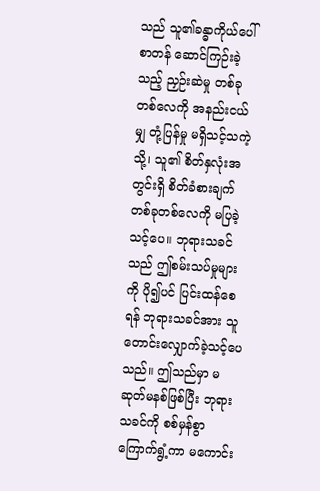သည် သူ၏ခန္ဓာကိုယ်ပေါ် စာတန် ဆောင်ကြဉ်းခဲ့သည့် ညှဉ်းဆဲမှု တစ်ခုတစ်လေကို အနည်းငယ်မျှ တုံ့ပြန်မှု မရှိသင့်သကဲ့သို့၊ သူ၏ စိတ်နှလုံးအတွင်းရှိ စိတ်ခံစားချက် တစ်ခုတစ်လေကို မပြခဲ့သင့်ပေ။ ဘုရားသခင်သည် ဤစမ်းသပ်မှုများကို ပို၍ပင် ပြင်းထန်စေရန် ဘုရားသခင်အား သူတောင်းလျှောက်ခဲ့သင့်ပေသည်။ ဤသည်မှာ မဆုတ်မနစ်ဖြစ်ပြီး ဘုရားသခင်ကို စစ်မှန်စွာ ကြောက်ရွံ့ကာ မကောင်း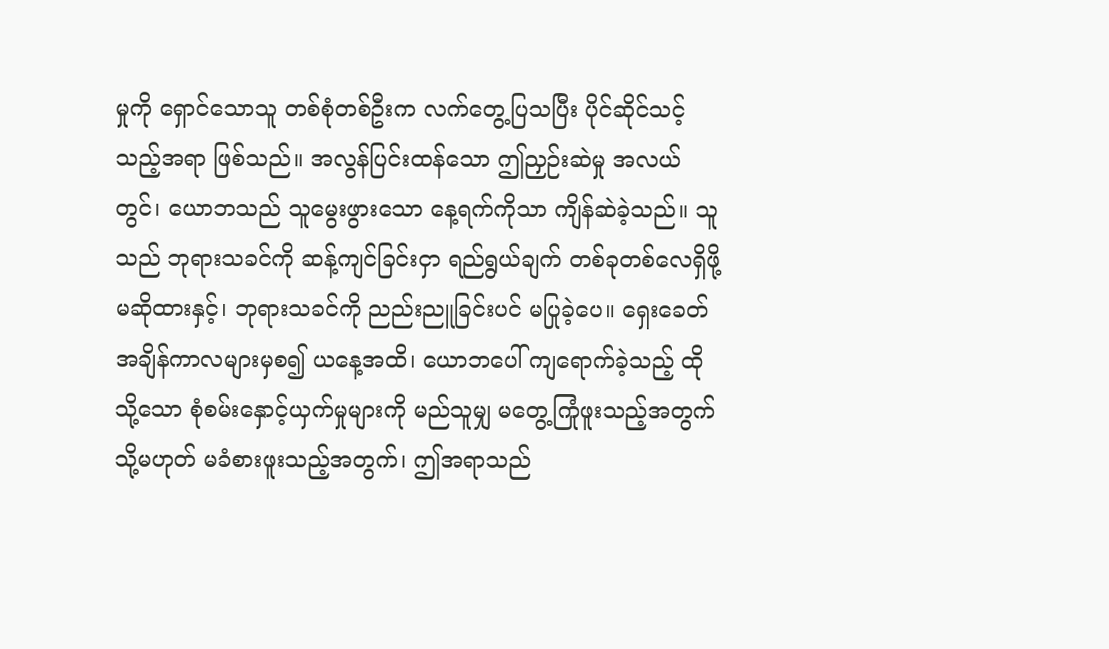မှုကို ရှောင်သောသူ တစ်စုံတစ်ဦးက လက်တွေ့ပြသပြီး ပိုင်ဆိုင်သင့်သည့်အရာ ဖြစ်သည်။ အလွန်ပြင်းထန်သော ဤညှဉ်းဆဲမှု အလယ်တွင်၊ ယောဘသည် သူမွေးဖွားသော နေ့ရက်ကိုသာ ကျိန်ဆဲခဲ့သည်။ သူသည် ဘုရားသခင်ကို ဆန့်ကျင်ခြင်းငှာ ရည်ရွယ်ချက် တစ်ခုတစ်လေရှိဖို့မဆိုထားနှင့်၊ ဘုရားသခင်ကို ညည်းညူခြင်းပင် မပြုခဲ့ပေ။ ရှေးခေတ် အချိန်ကာလများမှစ၍ ယနေ့အထိ၊ ယောဘပေါ် ကျရောက်ခဲ့သည့် ထိုသို့သော စုံစမ်းနှောင့်ယှက်မှုများကို မည်သူမျှ မတွေ့ကြုံဖူးသည့်အတွက် သို့မဟုတ် မခံစားဖူးသည့်အတွက်၊ ဤအရာသည်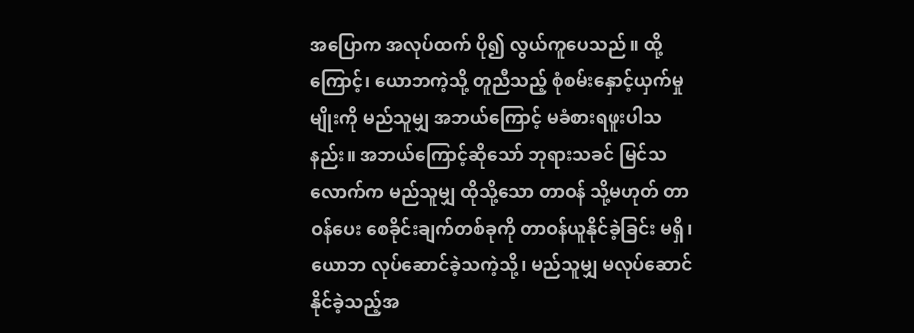အပြောက အလုပ်ထက် ပို၍ လွယ်ကူပေသည်။ ထို့ကြောင့်၊ ယောဘကဲ့သို့ တူညီသည့် စုံစမ်းနှောင့်ယှက်မှုမျိုးကို မည်သူမျှ အဘယ်ကြောင့် မခံစားရဖူးပါသနည်း။ အဘယ်ကြောင့်ဆိုသော် ဘုရားသခင် မြင်သလောက်က မည်သူမျှ ထိုသို့သော တာဝန် သို့မဟုတ် တာဝန်ပေး စေခိုင်းချက်တစ်ခုကို တာဝန်ယူနိုင်ခဲ့ခြင်း မရှိ၊ ယောဘ လုပ်ဆောင်ခဲ့သကဲ့သို့၊ မည်သူမျှ မလုပ်ဆောင်နိုင်ခဲ့သည့်အ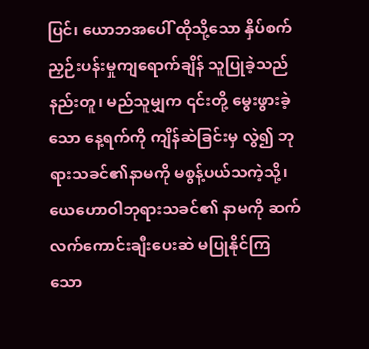ပြင်၊ ယောဘအပေါ် ထိုသို့သော နှိပ်စက်ညှဉ်းပန်းမှုကျရောက်ချိန် သူပြုခဲ့သည်နည်းတူ၊ မည်သူမျှက ၎င်းတို့ မွေးဖွားခဲ့သော နေ့ရက်ကို ကျိန်ဆဲခြင်းမှ လွဲ၍ ဘုရားသခင်၏နာမကို မစွန့်ပယ်သကဲ့သို့၊ ယေဟောဝါဘုရားသခင်၏ နာမကို ဆက်လက်ကောင်းချီးပေးဆဲ မပြုနိုင်ကြသော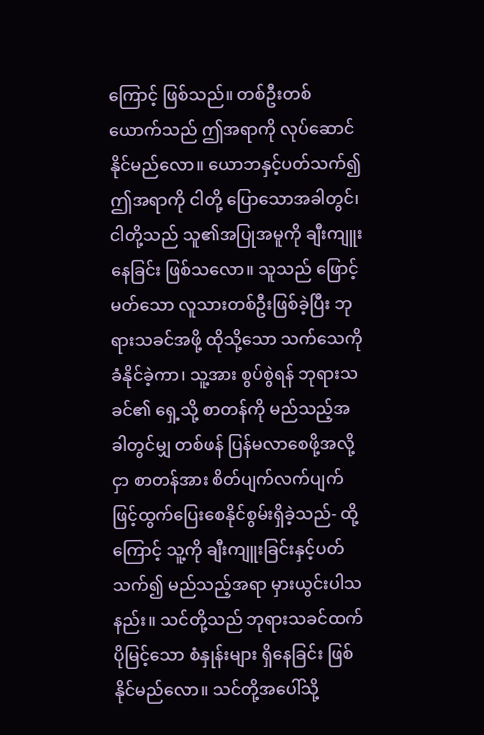ကြောင့် ဖြစ်သည်။ တစ်ဦးတစ်ယောက်သည် ဤအရာကို လုပ်ဆောင်နိုင်မည်လော။ ယောဘနှင့်ပတ်သက်၍ ဤအရာကို ငါတို့ ပြောသောအခါတွင်၊ ငါတို့သည် သူ၏အပြုအမူကို ချီးကျူးနေခြင်း ဖြစ်သလော။ သူသည် ဖြောင့်မတ်သော လူသားတစ်ဦးဖြစ်ခဲ့ပြီး ဘုရားသခင်အဖို့ ထိုသို့သော သက်သေကို ခံနိုင်ခဲ့ကာ၊ သူ့အား စွပ်စွဲရန် ဘုရားသခင်၏ ရှေ့သို့ စာတန်ကို မည်သည့်အခါတွင်မျှ တစ်ဖန် ပြန်မလာစေဖို့အလို့ငှာ စာတန်အား စိတ်ပျက်လက်ပျက်ဖြင့်ထွက်ပြေးစေနိုင်စွမ်းရှိခဲ့သည်- ထို့ကြောင့် သူ့ကို ချီးကျူးခြင်းနှင့်ပတ်သက်၍ မည်သည့်အရာ မှားယွင်းပါသနည်း။ သင်တို့သည် ဘုရားသခင်ထက် ပိုမြင့်သော စံနှုန်းများ ရှိနေခြင်း ဖြစ်နိုင်မည်လော။ သင်တို့အပေါ်သို့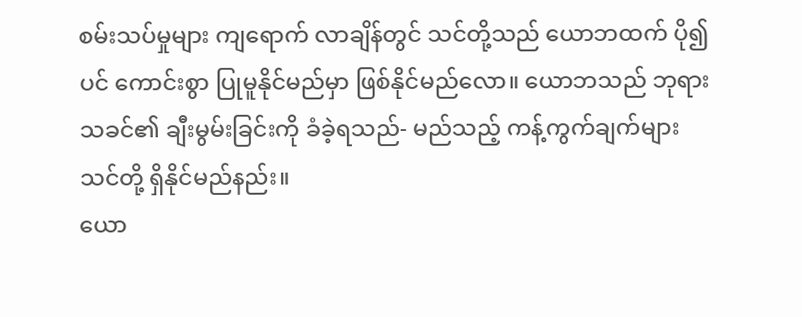စမ်းသပ်မှုများ ကျရောက် လာချိန်တွင် သင်တို့သည် ယောဘထက် ပို၍ပင် ကောင်းစွာ ပြုမူနိုင်မည်မှာ ဖြစ်နိုင်မည်လော။ ယောဘသည် ဘုရားသခင်၏ ချီးမွမ်းခြင်းကို ခံခဲ့ရသည်- မည်သည့် ကန့်ကွက်ချက်များ သင်တို့ ရှိနိုင်မည်နည်း။
ယော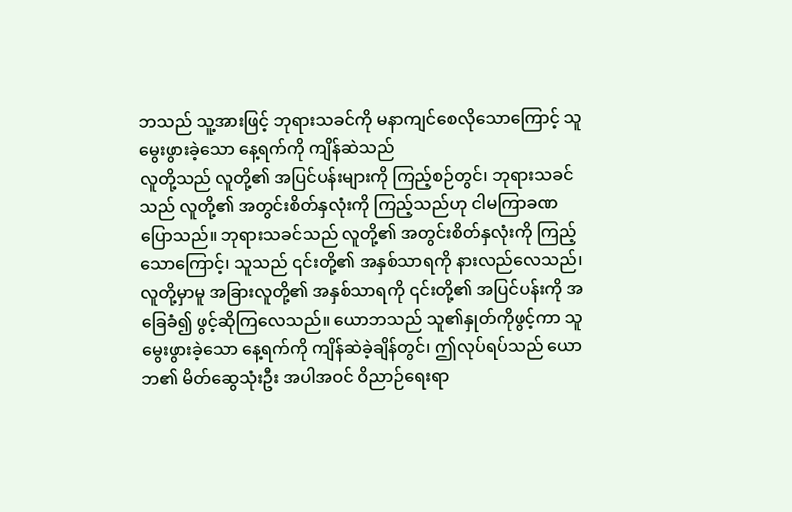ဘသည် သူ့အားဖြင့် ဘုရားသခင်ကို မနာကျင်စေလိုသောကြောင့် သူမွေးဖွားခဲ့သော နေ့ရက်ကို ကျိန်ဆဲသည်
လူတို့သည် လူတို့၏ အပြင်ပန်းများကို ကြည့်စဉ်တွင်၊ ဘုရားသခင်သည် လူတို့၏ အတွင်းစိတ်နှလုံးကို ကြည့်သည်ဟု ငါမကြာခဏ ပြောသည်။ ဘုရားသခင်သည် လူတို့၏ အတွင်းစိတ်နှလုံးကို ကြည့်သောကြောင့်၊ သူသည် ၎င်းတို့၏ အနှစ်သာရကို နားလည်လေသည်၊ လူတို့မှာမူ အခြားလူတို့၏ အနှစ်သာရကို ၎င်းတို့၏ အပြင်ပန်းကို အခြေခံ၍ ဖွင့်ဆိုကြလေသည်။ ယောဘသည် သူ၏နှုတ်ကိုဖွင့်ကာ သူမွေးဖွားခဲ့သော နေ့ရက်ကို ကျိန်ဆဲခဲ့ချိန်တွင်၊ ဤလုပ်ရပ်သည် ယောဘ၏ မိတ်ဆွေသုံးဦး အပါအဝင် ဝိညာဉ်ရေးရာ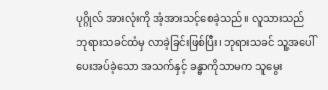ပုဂ္ဂိုလ် အားလုံးကို အံ့အားသင့်စေခဲ့သည်။ လူသားသည် ဘုရားသခင်ထံမှ လာခဲ့ခြင်းဖြစ်ပြီး၊ ဘုရားသခင် သူ့အပေါ် ပေးအပ်ခဲ့သော အသက်နှင့် ခန္ဓာကိုသာမက သူမွေး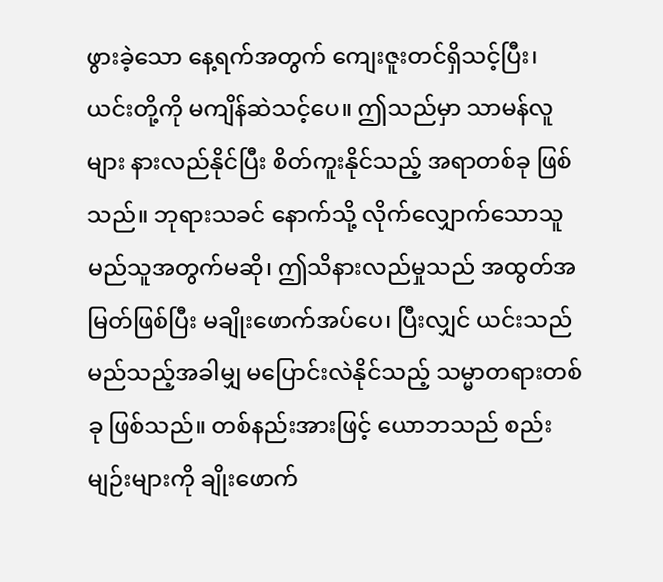ဖွားခဲ့သော နေ့ရက်အတွက် ကျေးဇူးတင်ရှိသင့်ပြီး၊ ယင်းတို့ကို မကျိန်ဆဲသင့်ပေ။ ဤသည်မှာ သာမန်လူများ နားလည်နိုင်ပြီး စိတ်ကူးနိုင်သည့် အရာတစ်ခု ဖြစ်သည်။ ဘုရားသခင် နောက်သို့ လိုက်လျှောက်သောသူ မည်သူအတွက်မဆို၊ ဤသိနားလည်မှုသည် အထွတ်အမြတ်ဖြစ်ပြီး မချိုးဖောက်အပ်ပေ၊ ပြီးလျှင် ယင်းသည် မည်သည့်အခါမျှ မပြောင်းလဲနိုင်သည့် သမ္မာတရားတစ်ခု ဖြစ်သည်။ တစ်နည်းအားဖြင့် ယောဘသည် စည်းမျဉ်းများကို ချိုးဖောက်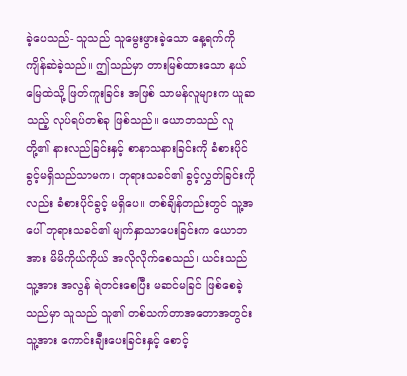ခဲ့ပေသည်- သူသည် သူမွေးဖွားခဲ့သော နေ့ရက်ကို ကျိန်ဆဲခဲ့သည်။ ဤသည်မှာ တားမြစ်ထားသော နယ်မြေထဲသို့ ဖြတ်ကူးခြင်း အဖြစ် သာမန်လူများက ယူဆသည့် လုပ်ရပ်တစ်ခု ဖြစ်သည်။ ယောဘသည် လူတို့၏ နားလည်ခြင်းနှင့် စာနာသနားခြင်းကို ခံစားပိုင်ခွင့်မရှိသည်သာမက၊ ဘုရားသခင်၏ ခွင့်လွှတ်ခြင်းကိုလည်း ခံစားပိုင်ခွင့် မရှိပေ။ တစ်ချိန်တည်းတွင် သူ့အပေါ် ဘုရားသခင်၏ မျက်နှာသာပေးခြင်းက ယောဘအား မိမိကိုယ်ကိုယ် အလိုလိုက်စေသည်၊ ယင်းသည် သူ့အား အလွန် ရဲတင်းစေပြီး မဆင်မခြင် ဖြစ်စေခဲ့သည်မှာ သူသည် သူ၏ တစ်သက်တာအတောအတွင်း သူ့အား ကောင်းချီးပေးခြင်းနှင့် စောင့်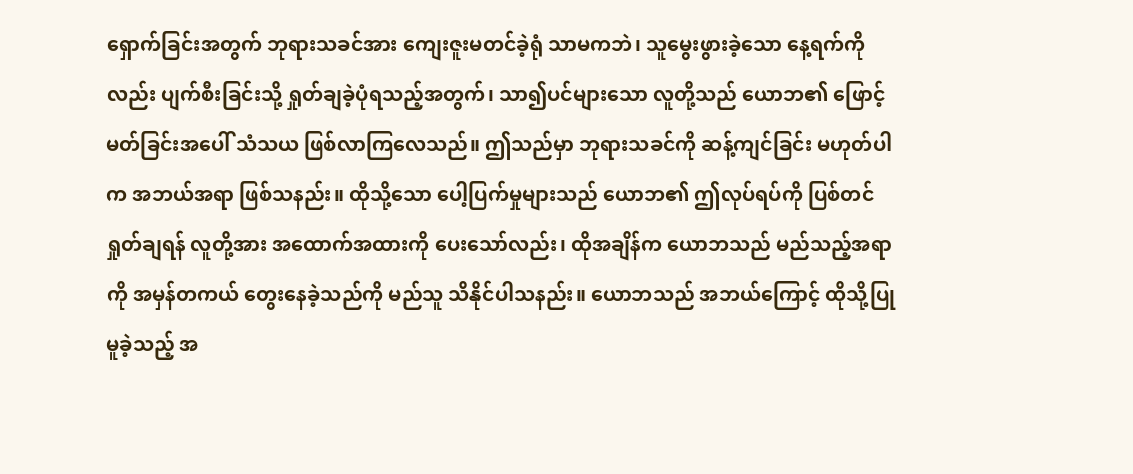ရှောက်ခြင်းအတွက် ဘုရားသခင်အား ကျေးဇူးမတင်ခဲ့ရုံ သာမကဘဲ၊ သူမွေးဖွားခဲ့သော နေ့ရက်ကိုလည်း ပျက်စီးခြင်းသို့ ရှုတ်ချခဲ့ပုံရသည့်အတွက်၊ သာ၍ပင်များသော လူတို့သည် ယောဘ၏ ဖြောင့်မတ်ခြင်းအပေါ် သံသယ ဖြစ်လာကြလေသည်။ ဤသည်မှာ ဘုရားသခင်ကို ဆန့်ကျင်ခြင်း မဟုတ်ပါက အဘယ်အရာ ဖြစ်သနည်း။ ထိုသို့သော ပေါ့ပြက်မှုများသည် ယောဘ၏ ဤလုပ်ရပ်ကို ပြစ်တင်ရှုတ်ချရန် လူတို့အား အထောက်အထားကို ပေးသော်လည်း၊ ထိုအချိန်က ယောဘသည် မည်သည့်အရာကို အမှန်တကယ် တွေးနေခဲ့သည်ကို မည်သူ သိနိုင်ပါသနည်း။ ယောဘသည် အဘယ်ကြောင့် ထိုသို့ပြုမူခဲ့သည့် အ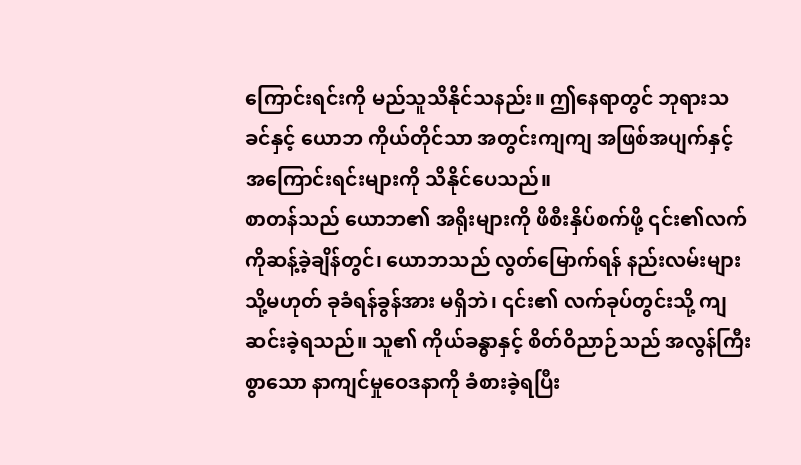ကြောင်းရင်းကို မည်သူသိနိုင်သနည်း။ ဤနေရာတွင် ဘုရားသခင်နှင့် ယောဘ ကိုယ်တိုင်သာ အတွင်းကျကျ အဖြစ်အပျက်နှင့် အကြောင်းရင်းများကို သိနိုင်ပေသည်။
စာတန်သည် ယောဘ၏ အရိုးများကို ဖိစီးနှိပ်စက်ဖို့ ၎င်း၏လက်ကိုဆန့်ခဲ့ချိန်တွင်၊ ယောဘသည် လွတ်မြောက်ရန် နည်းလမ်းများ သို့မဟုတ် ခုခံရန်ခွန်အား မရှိဘဲ၊ ၎င်း၏ လက်ခုပ်တွင်းသို့ ကျဆင်းခဲ့ရသည်။ သူ၏ ကိုယ်ခန္ဓာနှင့် စိတ်ဝိညာဉ်သည် အလွန်ကြီးစွာသော နာကျင်မှုဝေဒနာကို ခံစားခဲ့ရပြီး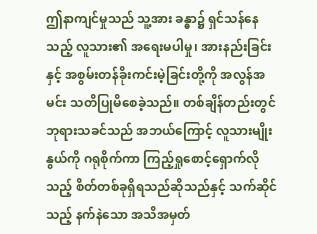ဤနာကျင်မှုသည် သူ့အား ခန္ဓာ၌ ရှင်သန်နေသည့် လူသား၏ အရေးမပါမှု၊ အားနည်းခြင်းနှင့် အစွမ်းတန်ခိုးကင်းမဲ့ခြင်းတို့ကို အလွန်အမင်း သတိပြုမိစေခဲ့သည်။ တစ်ချိန်တည်းတွင် ဘုရားသခင်သည် အဘယ်ကြောင့် လူသားမျိုးနွယ်ကို ဂရုစိုက်ကာ ကြည့်ရှုစောင့်ရှောက်လိုသည့် စိတ်တစ်ခုရှိရသည်ဆိုသည်နှင့် သက်ဆိုင်သည့် နက်နဲသော အသိအမှတ်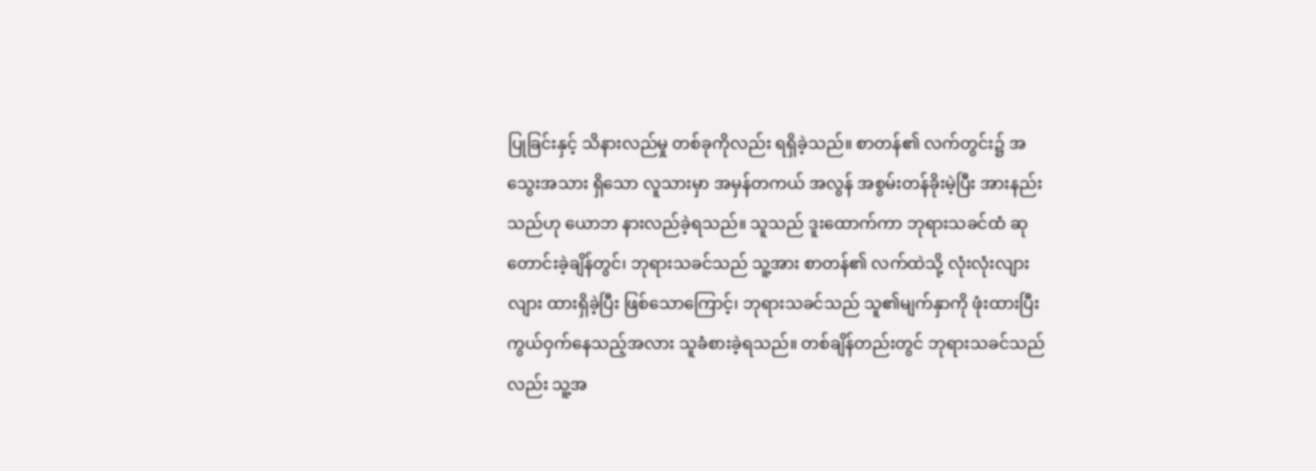ပြုခြင်းနှင့် သိနားလည်မှု တစ်ခုကိုလည်း ရရှိခဲ့သည်။ စာတန်၏ လက်တွင်း၌ အသွေးအသား ရှိသော လူသားမှာ အမှန်တကယ် အလွန် အစွမ်းတန်ခိုးမဲ့ပြီး အားနည်းသည်ဟု ယောဘ နားလည်ခဲ့ရသည်။ သူသည် ဒူးထောက်ကာ ဘုရားသခင်ထံ ဆုတောင်းခဲ့ချိန်တွင်၊ ဘုရားသခင်သည် သူ့အား စာတန်၏ လက်ထဲသို့ လုံးလုံးလျားလျား ထားရှိခဲ့ပြီး ဖြစ်သောကြောင့်၊ ဘုရားသခင်သည် သူ၏မျက်နှာကို ဖုံးထားပြီး ကွယ်ဝှက်နေသည့်အလား သူခံစားခဲ့ရသည်။ တစ်ချိန်တည်းတွင် ဘုရားသခင်သည်လည်း သူ့အ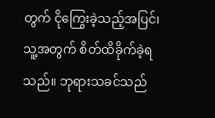တွက် ငိုကြွေးခဲ့သည့်အပြင်၊ သူ့အတွက် စိတ်ထိခိုက်ခဲ့ရသည်။ ဘုရားသခင်သည်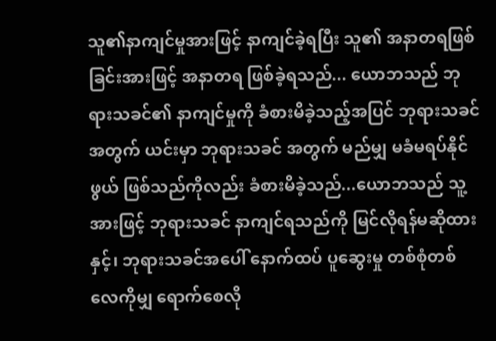သူ၏နာကျင်မှုအားဖြင့် နာကျင်ခဲ့ရပြီး သူ၏ အနာတရဖြစ်ခြင်းအားဖြင့် အနာတရ ဖြစ်ခဲ့ရသည်... ယောဘသည် ဘုရားသခင်၏ နာကျင်မှုကို ခံစားမိခဲ့သည့်အပြင် ဘုရားသခင်အတွက် ယင်းမှာ ဘုရားသခင် အတွက် မည်မျှ မခံမရပ်နိုင်ဖွယ် ဖြစ်သည်ကိုလည်း ခံစားမိခဲ့သည်...ယောဘသည် သူ့အားဖြင့် ဘုရားသခင် နာကျင်ရသည်ကို မြင်လိုရန်မဆိုထားနှင့်၊ ဘုရားသခင်အပေါ် နောက်ထပ် ပူဆွေးမှု တစ်စုံတစ်လေကိုမျှ ရောက်စေလို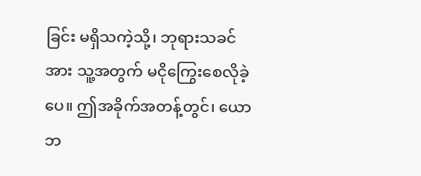ခြင်း မရှိသကဲ့သို့၊ ဘုရားသခင်အား သူ့အတွက် မငိုကြွေးစေလိုခဲ့ပေ။ ဤအခိုက်အတန့်တွင်၊ ယောဘ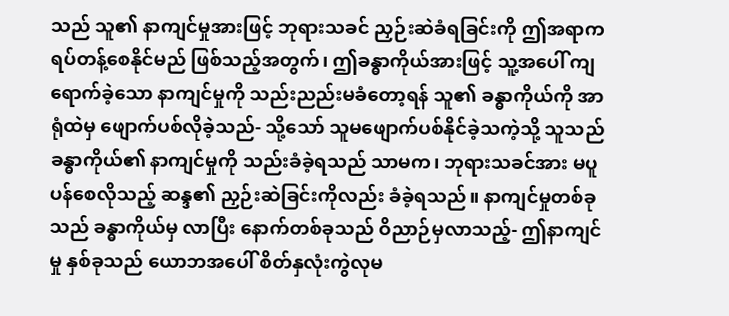သည် သူ၏ နာကျင်မှုအားဖြင့် ဘုရားသခင် ညှဉ်းဆဲခံရခြင်းကို ဤအရာက ရပ်တန့်စေနိုင်မည် ဖြစ်သည့်အတွက်၊ ဤခန္ဓာကိုယ်အားဖြင့် သူ့အပေါ် ကျရောက်ခဲ့သော နာကျင်မှုကို သည်းညည်းမခံတော့ရန် သူ၏ ခန္ဓာကိုယ်ကို အာရုံထဲမှ ဖျောက်ပစ်လိုခဲ့သည်- သို့သော် သူမဖျောက်ပစ်နိုင်ခဲ့သကဲ့သို့ သူသည် ခန္ဓာကိုယ်၏ နာကျင်မှုကို သည်းခံခဲ့ရသည် သာမက၊ ဘုရားသခင်အား မပူပန်စေလိုသည့် ဆန္ဒ၏ ညှဉ်းဆဲခြင်းကိုလည်း ခံခဲ့ရသည်။ နာကျင်မှုတစ်ခုသည် ခန္ဓာကိုယ်မှ လာပြီး နောက်တစ်ခုသည် ဝိညာဉ်မှလာသည့်- ဤနာကျင်မှု နှစ်ခုသည် ယောဘအပေါ် စိတ်နှလုံးကွဲလုမ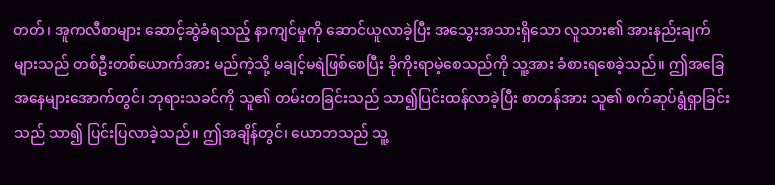တတ်၊ အူကလီစာများ ဆောင့်ဆွဲခံရသည့် နာကျင်မှုကို ဆောင်ယူလာခဲ့ပြီး အသွေးအသားရှိသော လူသား၏ အားနည်းချက်များသည် တစ်ဦးတစ်ယောက်အား မည်ကဲ့သို့ မချင့်မရဲဖြစ်စေပြီး ခိုကိုးရာမဲ့စေသည်ကို သူ့အား ခံစားရစေခဲ့သည်။ ဤအခြေအနေများအောက်တွင်၊ ဘုရားသခင်ကို သူ၏ တမ်းတခြင်းသည် သာ၍ပြင်းထန်လာခဲ့ပြီး စာတန်အား သူ၏ စက်ဆုပ်ရွံရှာခြင်းသည် သာ၍ ပြင်းပြလာခဲ့သည်။ ဤအချိန်တွင်၊ ယောဘသည် သူ့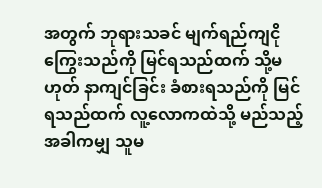အတွက် ဘုရားသခင် မျက်ရည်ကျငိုကြွေးသည်ကို မြင်ရသည်ထက် သို့မဟုတ် နာကျင်ခြင်း ခံစားရသည်ကို မြင်ရသည်ထက် လူ့လောကထဲသို့ မည်သည့်အခါကမျှ သူမ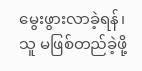မွေးဖွားလာခဲ့ရန်၊ သူ မဖြစ်တည်ခဲ့ဖို့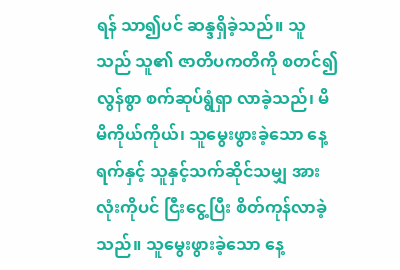ရန် သာ၍ပင် ဆန္ဒရှိခဲ့သည်။ သူသည် သူ၏ ဇာတိပကတိကို စတင်၍ လွန်စွာ စက်ဆုပ်ရွံရှာ လာခဲ့သည်၊ မိမိကိုယ်ကိုယ်၊ သူမွေးဖွားခဲ့သော နေ့ရက်နှင့် သူနှင့်သက်ဆိုင်သမျှ အားလုံးကိုပင် ငြီးငွေ့ပြီး စိတ်ကုန်လာခဲ့သည်။ သူမွေးဖွားခဲ့သော နေ့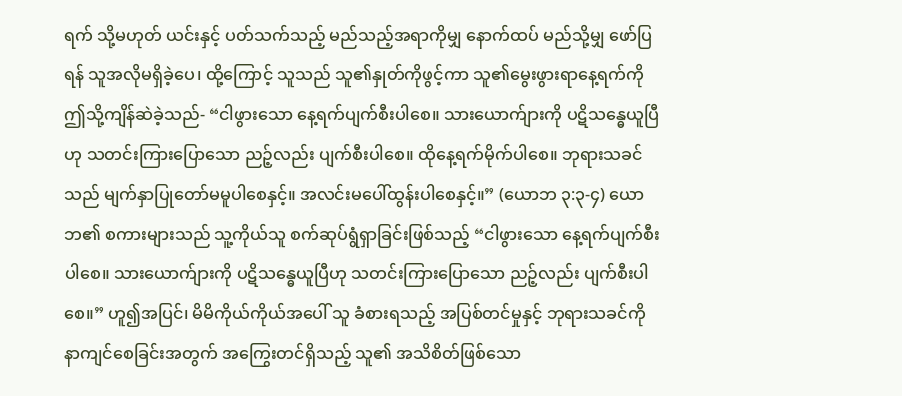ရက် သို့မဟုတ် ယင်းနှင့် ပတ်သက်သည့် မည်သည့်အရာကိုမျှ နောက်ထပ် မည်သို့မျှ ဖော်ပြရန် သူအလိုမရှိခဲ့ပေ၊ ထို့ကြောင့် သူသည် သူ၏နှုတ်ကိုဖွင့်ကာ သူ၏မွေးဖွားရာနေ့ရက်ကို ဤသို့ကျိန်ဆဲခဲ့သည်- “ငါဖွားသော နေ့ရက်ပျက်စီးပါစေ။ သားယောက်ျားကို ပဋိသန္ဓေယူပြီဟု သတင်းကြားပြောသော ညဉ့်လည်း ပျက်စီးပါစေ။ ထိုနေ့ရက်မိုက်ပါစေ။ ဘုရားသခင်သည် မျက်နှာပြုတော်မမူပါစေနှင့်။ အလင်းမပေါ်ထွန်းပါစေနှင့်။” (ယောဘ ၃:၃-၄) ယောဘ၏ စကားများသည် သူ့ကိုယ်သူ စက်ဆုပ်ရွံရှာခြင်းဖြစ်သည့် “ငါဖွားသော နေ့ရက်ပျက်စီးပါစေ။ သားယောက်ျားကို ပဋိသန္ဓေယူပြီဟု သတင်းကြားပြောသော ညဉ့်လည်း ပျက်စီးပါစေ။” ဟူ၍အပြင်၊ မိမိကိုယ်ကိုယ်အပေါ် သူ ခံစားရသည့် အပြစ်တင်မှုနှင့် ဘုရားသခင်ကို နာကျင်စေခြင်းအတွက် အကြွေးတင်ရှိသည့် သူ၏ အသိစိတ်ဖြစ်သော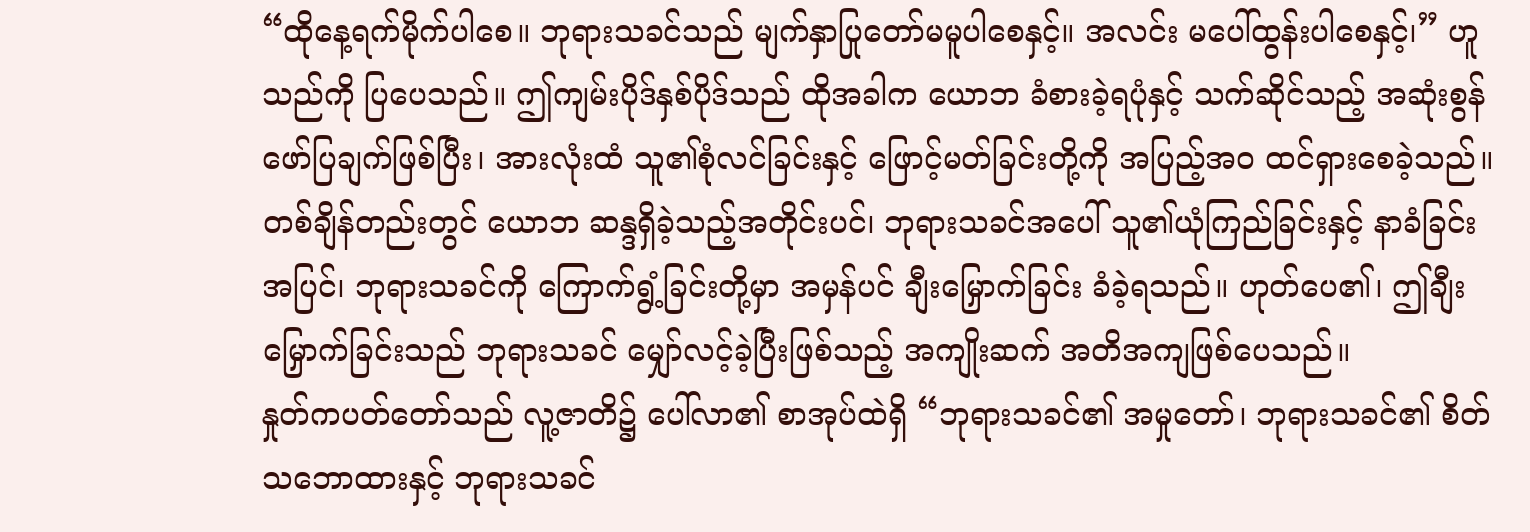“ထိုနေ့ရက်မိုက်ပါစေ။ ဘုရားသခင်သည် မျက်နှာပြုတော်မမူပါစေနှင့်။ အလင်း မပေါ်ထွန်းပါစေနှင့်၊” ဟူသည်ကို ပြပေသည်။ ဤကျမ်းပိုဒ်နှစ်ပိုဒ်သည် ထိုအခါက ယောဘ ခံစားခဲ့ရပုံနှင့် သက်ဆိုင်သည့် အဆုံးစွန် ဖော်ပြချက်ဖြစ်ပြီး၊ အားလုံးထံ သူ၏စုံလင်ခြင်းနှင့် ဖြောင့်မတ်ခြင်းတို့ကို အပြည့်အဝ ထင်ရှားစေခဲ့သည်။ တစ်ချိန်တည်းတွင် ယောဘ ဆန္ဒရှိခဲ့သည့်အတိုင်းပင်၊ ဘုရားသခင်အပေါ် သူ၏ယုံကြည်ခြင်းနှင့် နာခံခြင်းအပြင်၊ ဘုရားသခင်ကို ကြောက်ရွံ့ခြင်းတို့မှာ အမှန်ပင် ချီးမြှောက်ခြင်း ခံခဲ့ရသည်။ ဟုတ်ပေ၏၊ ဤချီးမြှောက်ခြင်းသည် ဘုရားသခင် မျှော်လင့်ခဲ့ပြီးဖြစ်သည့် အကျိုးဆက် အတိအကျဖြစ်ပေသည်။
နှုတ်ကပတ်တော်သည် လူ့ဇာတိ၌ ပေါ်လာ၏ စာအုပ်ထဲရှိ “ဘုရားသခင်၏ အမှုတော်၊ ဘုရားသခင်၏ စိတ်သဘောထားနှင့် ဘုရားသခင်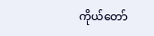ကိုယ်တော်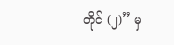တိုင် (၂)” မှ